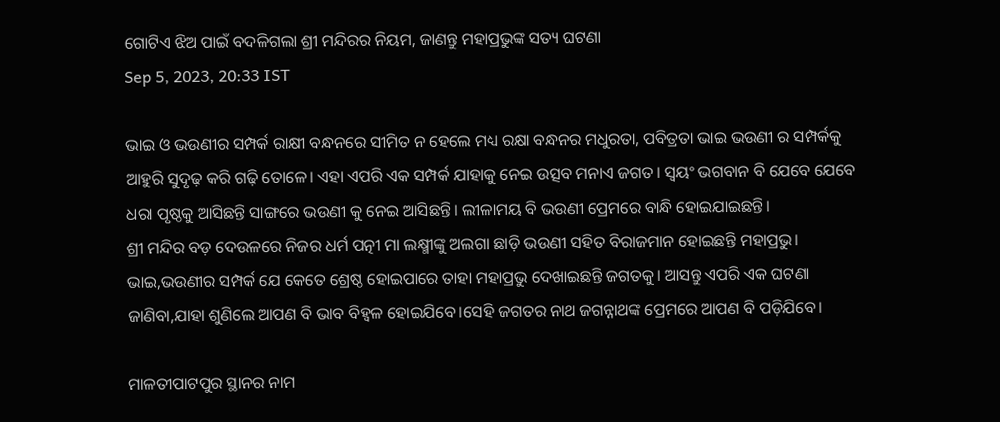ଗୋଟିଏ ଝିଅ ପାଇଁ ବଦଳିଗଲା ଶ୍ରୀ ମନ୍ଦିରର ନିୟମ, ଜାଣନ୍ତୁ ମହାପ୍ରଭୁଙ୍କ ସତ୍ୟ ଘଟଣା
Sep 5, 2023, 20:33 IST

ଭାଇ ଓ ଭଉଣୀର ସମ୍ପର୍କ ରାକ୍ଷୀ ବନ୍ଧନରେ ସୀମିତ ନ ହେଲେ ମଧ୍ୟ ରକ୍ଷା ବନ୍ଧନର ମଧୁରତା, ପବିତ୍ରତା ଭାଇ ଭଉଣୀ ର ସମ୍ପର୍କକୁ ଆହୁରି ସୁଦୃଢ଼ କରି ଗଢ଼ି ତୋଳେ। ଏହା ଏପରି ଏକ ସମ୍ପର୍କ ଯାହାକୁ ନେଇ ଉତ୍ସବ ମନାଏ ଜଗତ। ସ୍ଵୟଂ ଭଗବାନ ବି ଯେବେ ଯେବେ ଧରା ପୃଷ୍ଠକୁ ଆସିଛନ୍ତି ସାଙ୍ଗରେ ଭଉଣୀ କୁ ନେଇ ଆସିଛନ୍ତି। ଲୀଳାମୟ ବି ଭଉଣୀ ପ୍ରେମରେ ବାନ୍ଧି ହୋଇଯାଇଛନ୍ତି।
ଶ୍ରୀ ମନ୍ଦିର ବଡ଼ ଦେଉଳରେ ନିଜର ଧର୍ମ ପତ୍ନୀ ମା ଲକ୍ଷ୍ମୀଙ୍କୁ ଅଲଗା ଛାଡ଼ି ଭଉଣୀ ସହିତ ବିରାଜମାନ ହୋଇଛନ୍ତି ମହାପ୍ରଭୁ। ଭାଇ,ଭଉଣୀର ସମ୍ପର୍କ ଯେ କେତେ ଶ୍ରେଷ୍ଠ ହୋଇପାରେ ତାହା ମହାପ୍ରଭୁ ଦେଖାଇଛନ୍ତି ଜଗତକୁ। ଆସନ୍ତୁ ଏପରି ଏକ ଘଟଣା ଜାଣିବା,ଯାହା ଶୁଣିଲେ ଆପଣ ବି ଭାବ ବିହ୍ୱଳ ହୋଇଯିବେ।ସେହି ଜଗତର ନାଥ ଜଗନ୍ନାଥଙ୍କ ପ୍ରେମରେ ଆପଣ ବି ପଡ଼ିଯିବେ।

ମାଳତୀପାଟପୁର ସ୍ଥାନର ନାମ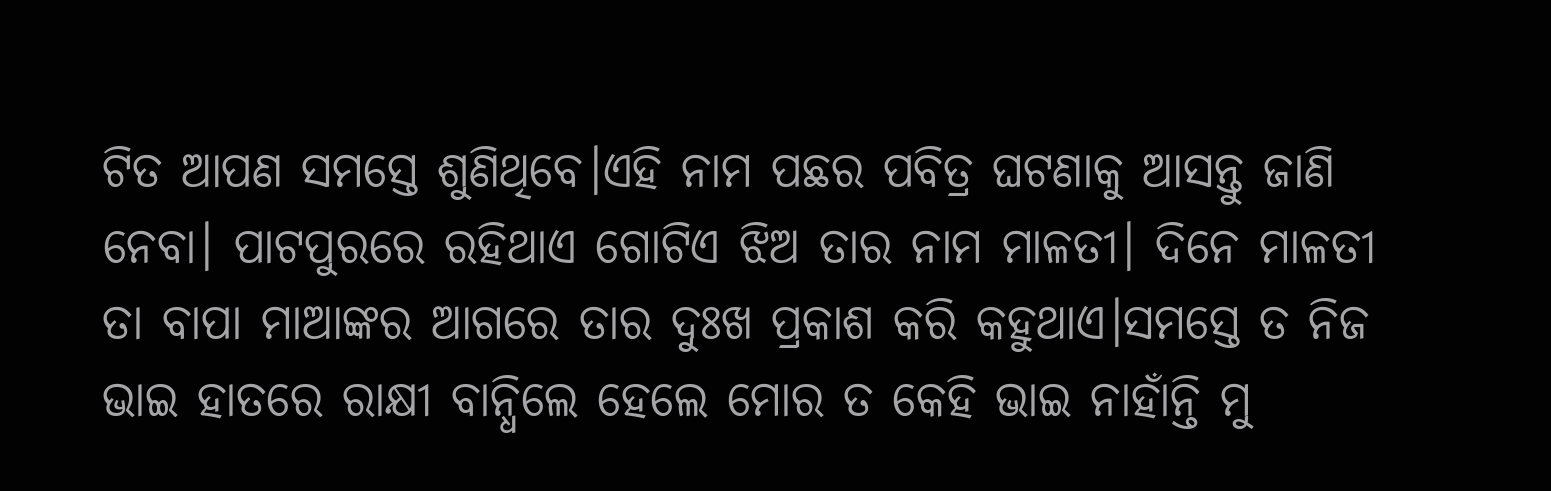ଟିତ ଆପଣ ସମସ୍ତେ ଶୁଣିଥିବେ।ଏହି ନାମ ପଛର ପବିତ୍ର ଘଟଣାକୁ ଆସନ୍ତୁ ଜାଣି ନେବା। ପାଟପୁରରେ ରହିଥାଏ ଗୋଟିଏ ଝିଅ ତାର ନାମ ମାଳତୀ। ଦିନେ ମାଳତୀ ତା ବାପା ମାଆଙ୍କର ଆଗରେ ତାର ଦୁଃଖ ପ୍ରକାଶ କରି କହୁଥାଏ।ସମସ୍ତେ ତ ନିଜ ଭାଇ ହାତରେ ରାକ୍ଷୀ ବାନ୍ଧିଲେ ହେଲେ ମୋର ତ କେହି ଭାଇ ନାହାଁନ୍ତି ମୁ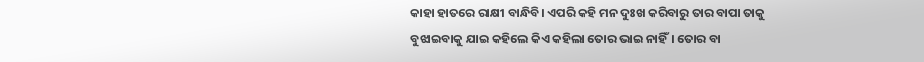କାହା ହାତରେ ରାକ୍ଷୀ ବାନ୍ଧିବି। ଏପରି କହି ମନ ଦୁଃଖ କରିବାରୁ ତାର ବାପା ତାକୁ ବୁଝାଇବାକୁ ଯାଇ କହିଲେ କିଏ କହିଲା ତୋର ଭାଇ ନାହିଁ। ତୋର ବା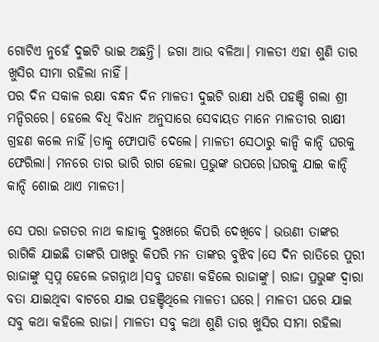ଗୋଟିଏ ନୁହେଁ ଦୁଇଟି ଭାଇ ଅଛନ୍ତି। ଜଗା ଆଉ ବଳିଆ। ମାଳତୀ ଏହା ଶୁଣି ତାର ଖୁସିର ସୀମା ରହିଲା ନାହିଁ।
ପର ଦିନ ସକାଳ ରକ୍ଷା ବନ୍ଧନ ଦିନ ମାଳତୀ ଦୁଇଟି ରାକ୍ଷୀ ଧରି ପହଞ୍ଚି ଗଲା ଶ୍ରୀ ମନ୍ଦିରରେ। ହେଲେ ବିଧି ବିଧାନ ଅନୁସାରେ ସେବାୟତ ମାନେ ମାଳତୀର ରାକ୍ଷୀ ଗ୍ରହଣ କଲେ ନାହିଁ।ତାକୁ ଫୋପାଡି ଦେଲେ। ମାଳତୀ ସେଠାରୁ କାନ୍ଦି କାନ୍ଦି ଘରକୁ ଫେରିଲା। ମନରେ ତାର ଭାରି ରାଗ ହେଲା ପ୍ରଭୁଙ୍କ ଉପରେ।ଘରକୁ ଯାଇ କାନ୍ଦି କାନ୍ଦି ଶୋଇ ଥାଏ ମାଳତୀ।

ସେ ପରା ଜଗତର ନାଥ କାହାକୁ ଦୁଃଖରେ କିପରି ଦେଖିବେ। ଭଉଣୀ ତାଙ୍କର ରାଗିକି ଯାଇଛି ତାଙ୍କରି ପାଖରୁ କିପରି ମନ ତାଙ୍କର ବୁଝିବ।ସେ ଦିନ ରାତିରେ ପୁରୀ ରାଜାଙ୍କୁ ସ୍ଵପ୍ନ ହେଲେ ଜଗନ୍ନାଥ।ସବୁ ଘଟଣା କହିଲେ ରାଜାଙ୍କୁ। ରାଜା ପ୍ରଭୁଙ୍କ ଦ୍ଵାରା ବତା ଯାଇଥିବା ବାଟରେ ଯାଇ ପହଞ୍ଚିଥିଲେ ମାଳତୀ ଘରେ। ମାଳତୀ ଘରେ ଯାଇ ସବୁ କଥା କହିଲେ ରାଜା। ମାଳତୀ ସବୁ କଥା ଶୁଣି ତାର ଖୁସିର ସୀମା ରହିଲା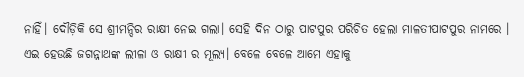ନାହିଁ। ଦୌଡ଼ିକି ସେ ଶ୍ରୀମନ୍ଦିର ରାକ୍ଷୀ ନେଇ ଗଲା। ସେହି ଦିନ ଠାରୁ ପାଟପୁର ପରିଚିତ ହେଲା ମାଳତୀପାଟପୁର ନାମରେ ।
ଏଇ ହେଉଛି ଜଗନ୍ନାଥଙ୍କ ଲୀଳା ଓ ରାକ୍ଷୀ ର ମୂଲ୍ୟ। ବେଳେ ବେଳେ ଆମେ ଏହାକୁ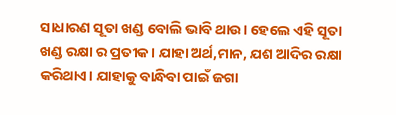ସାଧାରଣ ସୂତା ଖଣ୍ଡ ବୋଲି ଭାବି ଥାଉ। ହେଲେ ଏହି ସୂତା ଖଣ୍ଡ ରକ୍ଷା ର ପ୍ରତୀକ। ଯାହା ଅର୍ଥ,ମାନ, ଯଶ ଆଦିର ରକ୍ଷା କରିଥାଏ। ଯାହାକୁ ବାନ୍ଧିବା ପାଇଁ ଜଗା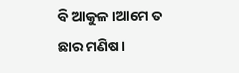ବି ଆକୁଳ।ଆମେ ତ ଛାର ମଣିଷ।